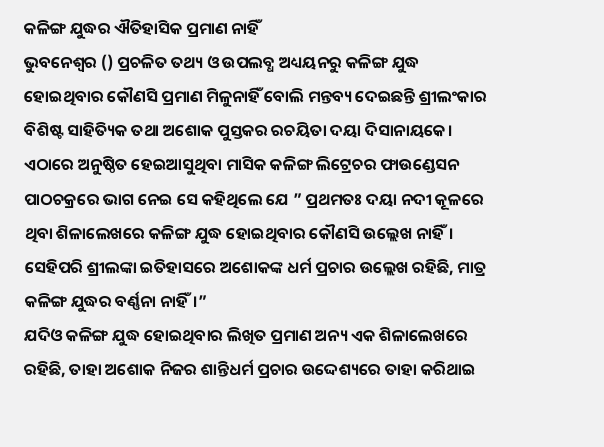କଳିଙ୍ଗ ଯୁଦ୍ଧର ଐତିହାସିକ ପ୍ରମାଣ ନାହିଁ
ଭୁବନେଶ୍ବର () ପ୍ରଚଳିତ ତଥ୍ୟ ଓ ଉପଲବ୍ଧ ଅଧ୍ୟୟନରୁ କଳିଙ୍ଗ ଯୁଦ୍ଧ ହୋଇଥିବାର କୌଣସି ପ୍ରମାଣ ମିଳୁନାହିଁ ବୋଲି ମନ୍ତବ୍ୟ ଦେଇଛନ୍ତି ଶ୍ରୀଲଂକାର ବିଶିଷ୍ଟ ସାହିତ୍ୟିକ ତଥା ଅଶୋକ ପୁସ୍ତକର ରଚୟିତା ଦୟା ଦିସାନାୟକେ। ଏଠାରେ ଅନୁଷ୍ଠିତ ହେଇଆସୁଥିବା ମାସିକ କଳିଙ୍ଗ ଲିଟ୍ରେଚର ଫାଉଣ୍ଡେସନ ପାଠଚକ୍ରରେ ଭାଗ ନେଇ ସେ କହିଥିଲେ ଯେ ” ପ୍ରଥମତଃ ଦୟା ନଦୀ କୂଳରେ ଥିବା ଶିଳାଲେଖରେ କଳିଙ୍ଗ ଯୁଦ୍ଧ ହୋଇଥିବାର କୌଣସି ଉଲ୍ଲେଖ ନାହିଁ। ସେହିପରି ଶ୍ରୀଲଙ୍କା ଇତିହାସରେ ଅଶୋକଙ୍କ ଧର୍ମ ପ୍ରଚାର ଉଲ୍ଲେଖ ରହିଛି, ମାତ୍ର କଳିଙ୍ଗ ଯୁଦ୍ଧର ବର୍ଣ୍ଣନା ନାହିଁ।”
ଯଦିଓ କଳିଙ୍ଗ ଯୁଦ୍ଧ ହୋଇଥିବାର ଲିଖିତ ପ୍ରମାଣ ଅନ୍ୟ ଏକ ଶିଳାଲେଖରେ ରହିଛି, ତାହା ଅଶୋକ ନିଜର ଶାନ୍ତିଧର୍ମ ପ୍ରଚାର ଉଦ୍ଦେଶ୍ୟରେ ତାହା କରିଥାଇ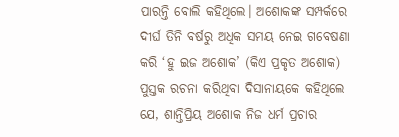ପାରନ୍ତି ବୋଲି କହିଥିଲେ। ଅଶୋକଙ୍କ ସମ୍ପର୍କରେ ଦୀର୍ଘ ତିନି ବର୍ଷରୁ ଅଧିକ ସମୟ ନେଇ ଗବେଷଣା କରି ‘ହୁ ଇଜ ଅଶୋକ’ (କିଏ ପ୍ରକୃତ ଅଶୋକ) ପୁସ୍ତକ ରଚନା କରିଥିବା ଦିସାନାୟକେ କହିଥିଲେ ଯେ, ଶାନ୍ତିପ୍ରିୟ ଅଶୋକ ନିଜ ଧର୍ମ ପ୍ରଚାର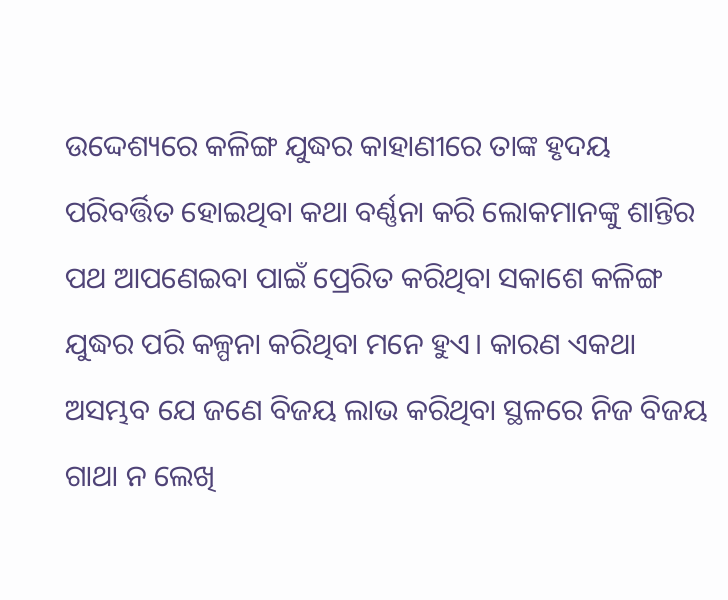ଉଦ୍ଦେଶ୍ୟରେ କଳିଙ୍ଗ ଯୁଦ୍ଧର କାହାଣୀରେ ତାଙ୍କ ହୃଦୟ ପରିବର୍ତ୍ତିତ ହୋଇଥିବା କଥା ବର୍ଣ୍ଣନା କରି ଲୋକମାନଙ୍କୁ ଶାନ୍ତିର ପଥ ଆପଣେଇବା ପାଇଁ ପ୍ରେରିତ କରିଥିବା ସକାଶେ କଳିଙ୍ଗ ଯୁଦ୍ଧର ପରି କଳ୍ପନା କରିଥିବା ମନେ ହୁଏ। କାରଣ ଏକଥା ଅସମ୍ଭବ ଯେ ଜଣେ ବିଜୟ ଲାଭ କରିଥିବା ସ୍ଥଳରେ ନିଜ ବିଜୟ ଗାଥା ନ ଲେଖି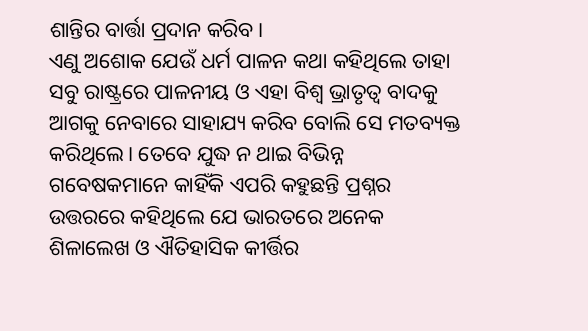ଶାନ୍ତିର ବାର୍ତ୍ତା ପ୍ରଦାନ କରିବ।
ଏଣୁ ଅଶୋକ ଯେଉଁ ଧର୍ମ ପାଳନ କଥା କହିଥିଲେ ତାହା ସବୁ ରାଷ୍ଟ୍ରରେ ପାଳନୀୟ ଓ ଏହା ବିଶ୍ବ ଭ୍ରାତୃତ୍ବ ବାଦକୁ ଆଗକୁ ନେବାରେ ସାହାଯ୍ୟ କରିବ ବୋଲି ସେ ମତବ୍ୟକ୍ତ କରିଥିଲେ। ତେବେ ଯୁଦ୍ଧ ନ ଥାଇ ବିଭିନ୍ନ ଗବେଷକମାନେ କାହିଁକି ଏପରି କହୁଛନ୍ତି ପ୍ରଶ୍ନର ଉତ୍ତରରେ କହିଥିଲେ ଯେ ଭାରତରେ ଅନେକ ଶିଳାଲେଖ ଓ ଐତିହାସିକ କୀର୍ତ୍ତିର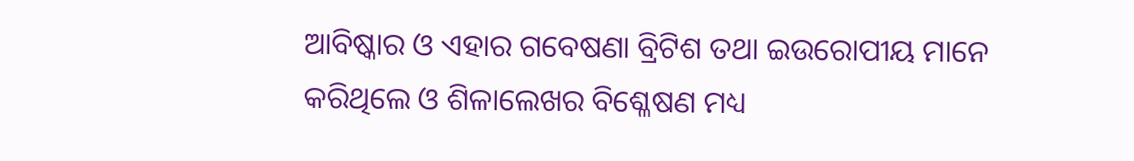ଆବିଷ୍କାର ଓ ଏହାର ଗବେଷଣା ବ୍ରିଟିଶ ତଥା ଇଉରୋପୀୟ ମାନେ କରିଥିଲେ ଓ ଶିଳାଲେଖର ବିଶ୍ଳେଷଣ ମଧ୍ୟ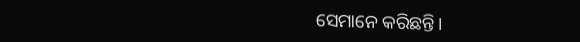ସେମାନେ କରିଛନ୍ତି।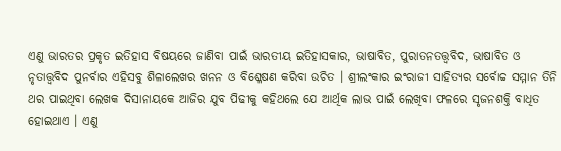ଏଣୁ ଭାରତର ପ୍ରକୃତ ଇତିହାସ ବିଷୟରେ ଜାଣିବା ପାଇଁ ଭାରତୀୟ ଇତିହାସକାର, ଭାଷାବିତ, ପୁରାତନତତ୍ତ୍ବବିଦ, ଭାଷାବିତ ଓ ନୃତାତ୍ତ୍ବବିଦ ପୁନର୍ବାର ଏହିସବୁ ଶିଳାଲେଖର ଖନନ ଓ ବିଶ୍ଳେଷଣ କରିବା ଉଚିତ । ଶ୍ରୀଲଂକାର ଇଂରାଜୀ ସାହିତ୍ୟର ସର୍ବୋଚ୍ଚ ସମ୍ମାନ ତିନି ଥର ପାଇଥିବା ଲେଖକ ଦିସାନାୟକେ ଆଜିର ଯୁବ ପିଢୀକୁ କହିଥଲେ ଯେ ଆର୍ଥିକ ଲାଭ ପାଇଁ ଲେଖିବା ଫଳରେ ସୃଜନଶକ୍ତି ବାଧିତ ହୋଇଥାଏ । ଏଣୁ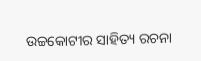ଉଚ୍ଚକୋଟୀର ସାହିତ୍ୟ ରଚନା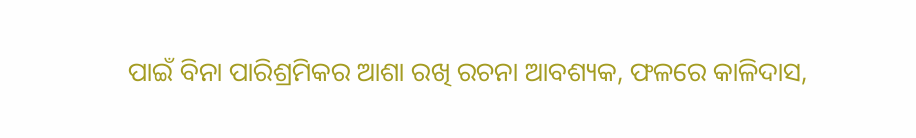ପାଇଁ ବିନା ପାରିଶ୍ରମିକର ଆଶା ରଖି ରଚନା ଆବଶ୍ୟକ, ଫଳରେ କାଳିଦାସ,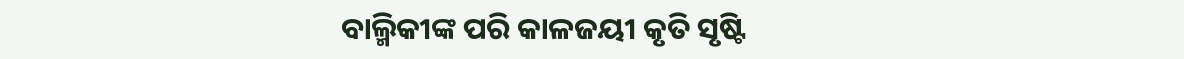ବାଲ୍ମିକୀଙ୍କ ପରି କାଳଜୟୀ କୃତି ସୃଷ୍ଟି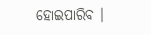ହୋଇପାରିବ ।